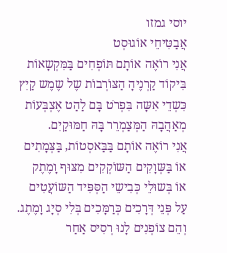יוסי גמזו
אֲבַטִּיחֵי אוֹגוּסְט
אֲנִי רוֹאֶה אוֹתָם תּוֹפְחִים בַּמִּקְשָאוֹת
בִּיקוֹד קַרְנֶיהָ הַצּוֹרְבוֹת שֶל שֶמֶש קַיִץ
כִּשְדֵי אִשָּה בִּפְרֹט בָּם לַהַט אֶצְבְּעוֹת
מְאַהֲבָהּ הַמְּצַמְרֵר בָּהּ חַמּוּקַיִם.
אֲנִי רוֹאֶה אוֹתָם בַּבַּאסְטוֹת, בַּצְּמָתִים
אוֹ בַּשְּוָקִים הַשּוֹקְקִים מִצּוּף וָמֶתֶק
אוֹ בְּשוּלֵי כְּבִישֵי הַסְּפִּיד הַשּוֹעֲטִים
עַל פְּנֵי דְּרָכִים כְּרַמָּכִים בְּלִי סְיָג וָמֶתֶג.
וְהֵם צוֹפְנִים לָנוּ רְסִיס אַחַר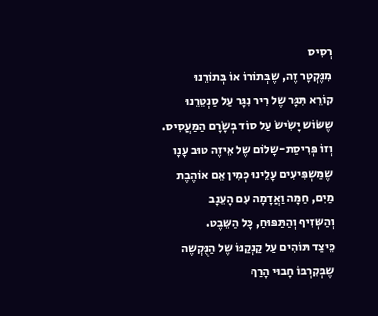רְסִיס
מִנֶּקְטָר זֶה, שֶבְּתוֹרוֹ אוֹ בְּתוֹרֵנוּ
קוֹרֵא תִּגָּר שֶל רִיר נִגָּר עַל סַנְטֵרֵנוּ
שֶשּׂוֹש יָשִׂישׂ עַל סוֹד בְּשָׂרָם הַמַּעֲסִיס.
וְזוֹ פְּרִיסַת-שָלוֹם שֶל אֵיזֶה טוּב עָנָו
שֶמַּשְפִּיעִים עָלֵינוּ כְּמִין אֵם אוֹהֶבֶת
מַיִם, חַמָּה וַאֲדָמָה עִם הָעֵנָב
וְהַשְּזִיף וְהַתַּפּוּחַ, כָּל הַשֵּבֶט.
כֵּיצַד תּוֹהִים עַל קַנְקַנּוֹ שֶל הַנֻּקְשֶה
שֶבְּקִרְבּוֹ חָבוּי הָרַךְ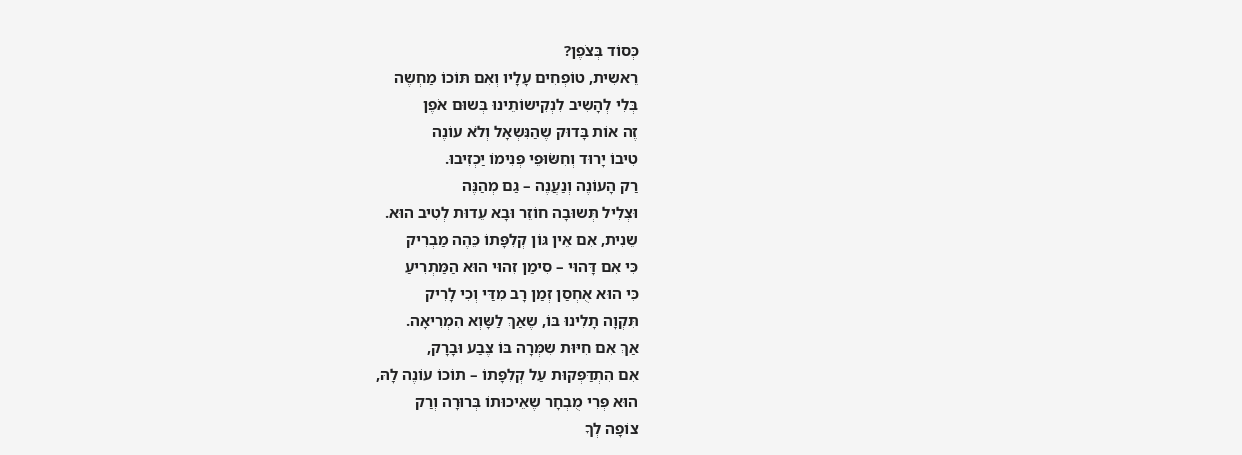כְּסוֹד בְּצֹפֶן?
רֵאשִית, טוֹפְחִים עָלָיו וְאִם תּוֹכוֹ מַחְשֶה
בְּלִי לְהָשִיב לִנְקִישוֹתֵינוּ בְּשוּם אֹפֶן
זֶה אוֹת בָּדוּק שֶהַנִּשְאָל וְלֹא עוֹנֶה
טִיבוֹ יָרוּד וְחִשֹּוּפֵי פְּנִימוֹ יַכְזִיבוּ.
רַק הָעוֹנֶה וְנַעֲנֶה – גַם מְהַנֶּה
וּצְלִיל תְּשוּבָה חוֹזֵר וּבָא עֵדוּת לְטִיב הוּא.
שֵנִית, אִם אֵין גּוֹן קְלִפָּתוֹ כֵּהֶה מַבְרִיק
כִּי אִם דָּהוּי – סִימַן זִהוּי הוּא הַמַּתְרִיעַ
כִּי הוּא אֻחְסַן זְמַן רָב מִדַּי וְכִי לָרִיק
תִּקְוָה תָלִינוּ בּוֹ, שֶאַךְ לַשָּוְא הִמְרִיאָה.
אַךְ אִם חִיּוּת שִמְּרָה בּוֹ צֶבַע וּבָרָק,
אִם הִתְדַּפְּקוּת עַל קְלִפָּתוֹ – תוֹכוֹ עוֹנֶה לָהּ,
הוּא פְּרִי מֻבְחָר שֶאֵיכוּתוֹ בְּרוּרָה וְרַק
צוֹפָה לְךָ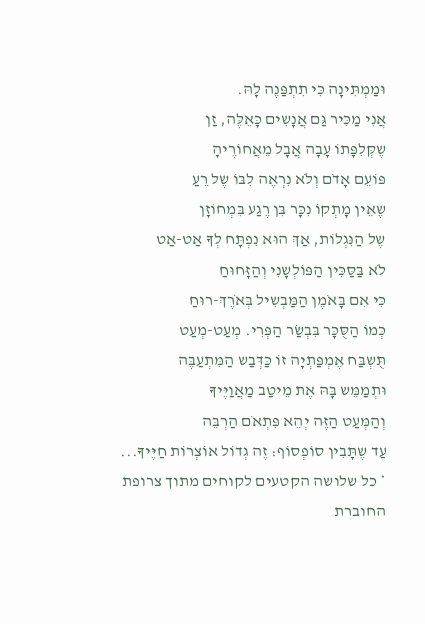וּמַמְתִּינָה כִּי תִתְפַּנֶה לָהּ.
אֲנִי מַכִּיר גַּם אֲנָשִים כָּאֵלֶּה, זַן
שֶקְּלִפָּתוֹ עָבָה אֲבָל מֵאֲחוֹרֶיהָ
פּוֹעֵם אָדֹם וְלֹא נִרְאֶה לִבּוֹ שֶל רֵעַ
שֶאֵין מָתְקוֹ נִכָּר בִּן רֶגַע בִּמְחוֹזָן
שֶל הַנִּגְלוֹת, אַךְ הוּא נִפְתָּח לְךָ אַט-אַט
לֹא בַּסַּכִּין הַפּוֹלְשָנִי וְהַזָּחוּחַ
כִּי אִם בָּאֹמֶן הַמַּבְשִיל בְּאֹרֶךְ-רוּחַ
כְּמוֹ הַסֻּכָּר בִּבְשַׂר הַפְּרִי. מְעַט-מְעַט
תֻּשְבַּח אֶמְפַּתְיָה זוֹ כַּדְּבַש הַמִּתְעַבֶּה
וּתְמַמֵּש בָּהּ אֶת מֵיטַב מַאֲוַיֶּיךָ
וְהַמְּעַט הַזֶּה יְהֵא פִּתְאֹם הַרְבֵּה
עַד שֶתָּבִין סוֹפְסוֹף: זֶה גְדוֹל אוֹצְרוֹת חַיֶּיךָ...
* כל שלושה הקטעים לקוחים מתוך צרופת החוברת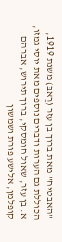"האבטיח" מאת ברוך בן עזר (רַאבּ) משנת 1919, הכוללת גם הערות ודברים נוספים מאת יוסי גמזו, א. בן עזר, שאול חומסקי, ברוך תירוש, אברהם קופלמן, אלישע פורת ושמשון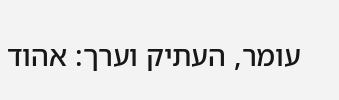עומר, העתיק וערך: אהוד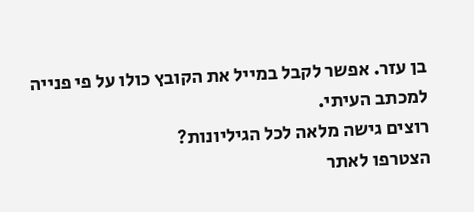בן עזר. אפשר לקבל במייל את הקובץ כולו על פי פנייה למכתב העיתי.
רוצים גישה מלאה לכל הגיליונות?
הצטרפו לאתר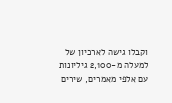וקבלו גישה לארכיון של למעלה מ-2,100 גיליונות עם אלפי מאמרים, שירים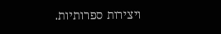ויצירות ספרותיות.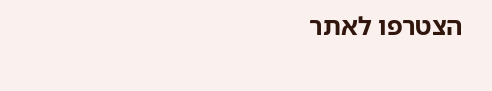הצטרפו לאתר